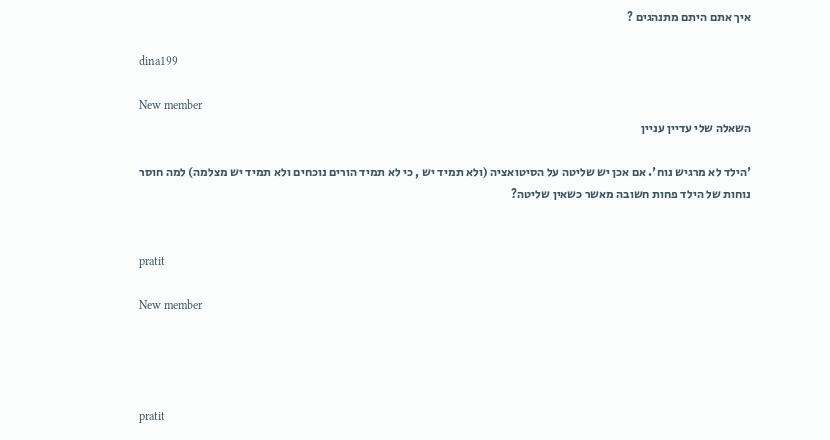איך אתם היתם מתנהגים ?

dina199

New member
השאלה שלי עדיין עניין

'הילד לא מרגיש נוח'. אם אכן יש שליטה על הסיטואציה (ולא תמיד יש , כי לא תמיד הורים נוכחים ולא תמיד יש מצלמה) למה חוסר נוחות של הילד פחות חשובה מאשר כשאין שליטה?


pratit

New member




pratit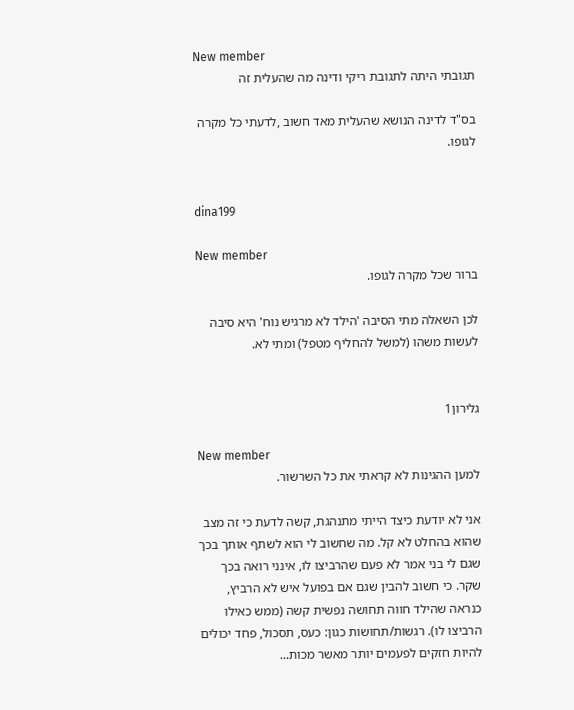New member
תגובתי היתה לתגובת ריקי ודינה מה שהעלית זה

בס"ד לדינה הנושא שהעלית מאד חשוב ,לדעתי כל מקרה לגופו.


dina199

New member
ברור שכל מקרה לגופו.

לכן השאלה מתי הסיבה 'הילד לא מרגיש נוח' היא סיבה לעשות משהו (למשל להחליף מטפל) ומתי לא.


גלירון1

New member
למען ההגינות לא קראתי את כל השרשור.

אני לא יודעת כיצד הייתי מתנהגת, קשה לדעת כי זה מצב שהוא בהחלט לא קל. מה שחשוב לי הוא לשתף אותך בכך שגם לי בני אמר לא פעם שהרביצו לו, אינני רואה בכך שקר. כי חשוב להבין שגם אם בפועל איש לא הרביץ, כנראה שהילד חווה תחושה נפשית קשה (ממש כאילו הרביצו לו). רגשות/תחושות כגון: כעס, תסכול, פחד יכולים להיות חזקים לפעמים יותר מאשר מכות...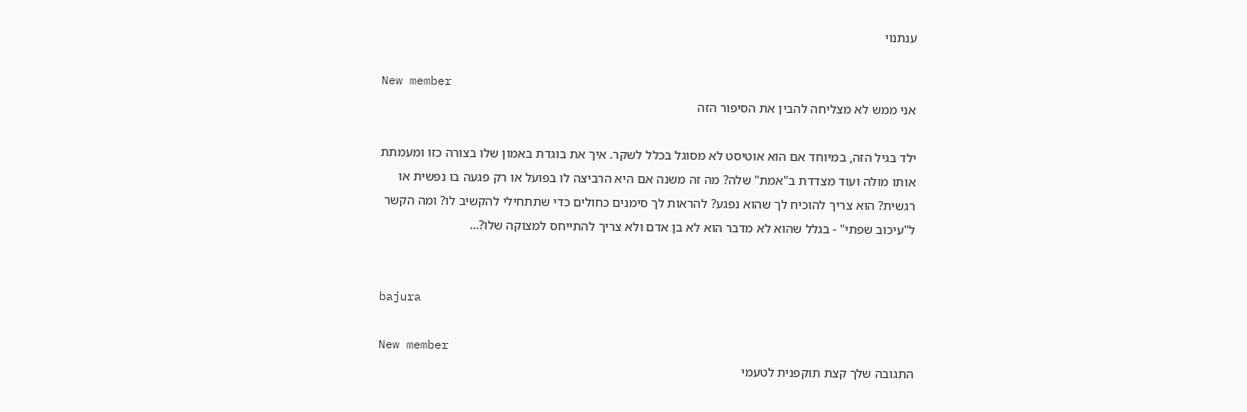ענתנוי

New member
אני ממש לא מצליחה להבין את הסיפור הזה

ילד בגיל הזה, במיוחד אם הוא אוטיסט לא מסוגל בכלל לשקר. איך את בוגדת באמון שלו בצורה כזו ומעמתת אותו מולה ועוד מצדדת ב"אמת" שלה? מה זה משנה אם היא הרביצה לו בפועל או רק פגעה בו נפשית או רגשית? הוא צריך להוכיח לך שהוא נפגע? להראות לך סימנים כחולים כדי שתתחילי להקשיב לו? ומה הקשר ל"עיכוב שפתי" - בגלל שהוא לא מדבר הוא לא בן אדם ולא צריך להתייחס למצוקה שלו?...


bajura

New member
התגובה שלך קצת תוקפנית לטעמי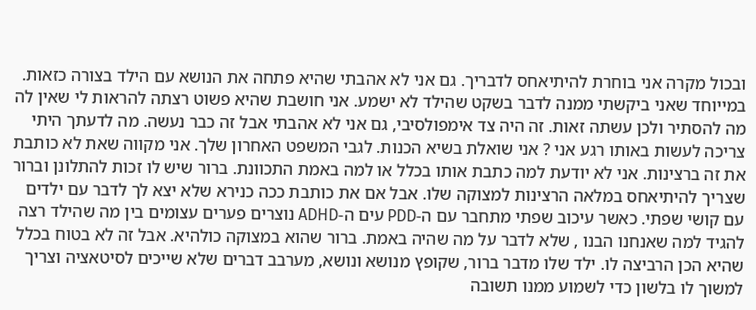ובכול מקרה אני בוחרת להיתיאחס לדבריך. גם אני לא אהבתי שהיא פתחה את הנושא עם הילד בצורה כזאות. במייוחד שאני ביקשתי ממנה לדבר בשקט שהילד לא ישמע. אני חושבת שהיא פשוט רצתה להראות לי שאין לה מה להסתיר ולכן עשתה זאות. זה היה צד אימפולסיבי, גם אני לא אהבתי אבל זה כבר נעשה. מה לדעתך היתי צריכה לעשות באותו רגע אני ? אני שואלת בשיא הכנות. לגבי המשפט האחרון שלך. אני מקווה שאת לא כותבת את זה ברצינות. אני לא יודעת למה כתבת אותו בכלל או למה באמת התכוונת. ברור שיש לו זכות להתלונן וברור שצריך להיתיאחס במלאה הרצינות למצוקה שלו. אבל אם את כותבת ככה כנירא שלא יצא לך לדבר עם ילדים עם קושי שפתי. כאשר עיכוב שפתי מתחבר עם ה-PDD עים ה-ADHD נוצרים פערים עצומים בין מה שהילד רצה להגיד למה שאנחנו הבנו , שלא לדבר על מה שהיה באמת. ברור שהוא במצוקה כולהיא. אבל זה לא בטוח בכלל שהיא הכן הרביצה לו. ילד שלו מדבר ברור, שקופץ מנושא ונושא, מערבב דברים שלא שייכים לסיטאציה וצריך למשוך לו בלשון כדי לשמוע ממנו תשובה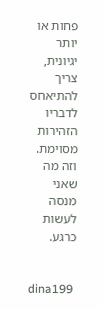פחות או יותר יגיונית, צריך להתיאחס לדבריו הזהירות מסוימת. וזה מה שאני מנסה לעשות כרגע.


dina199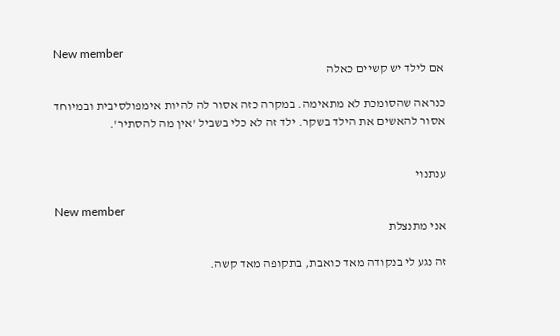New member
אם לילד יש קשיים כאלה

כנראה שהסומכת לא מתאימה. במקרה כזה אסור לה להיות אימפולסיבית ובמיוחד אסור להאשים את הילד בשקר. ילד זה לא כלי בשביל 'אין מה להסתיר'.


ענתנוי

New member
אני מתנצלת

זה נגע לי בנקודה מאד כואבת, בתקופה מאד קשה.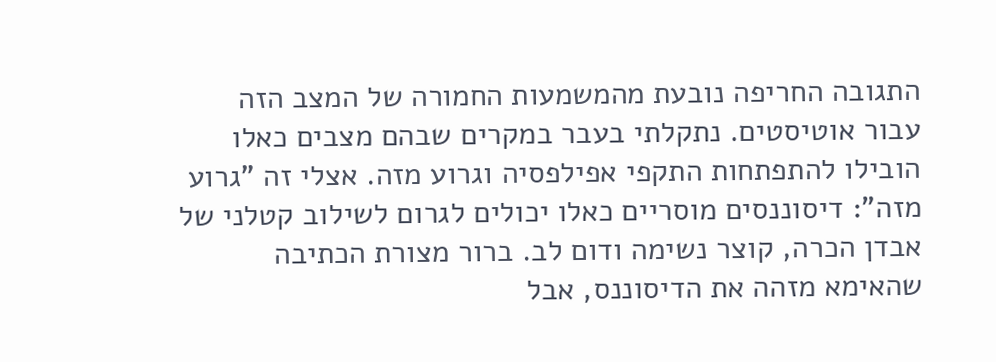התגובה החריפה נובעת מהמשמעות החמורה של המצב הזה עבור אוטיסטים. נתקלתי בעבר במקרים שבהם מצבים כאלו הובילו להתפתחות התקפי אפילפסיה וגרוע מזה. אצלי זה "גרוע מזה": דיסוננסים מוסריים כאלו יכולים לגרום לשילוב קטלני של אבדן הכרה, קוצר נשימה ודום לב. ברור מצורת הכתיבה שהאימא מזהה את הדיסוננס, אבל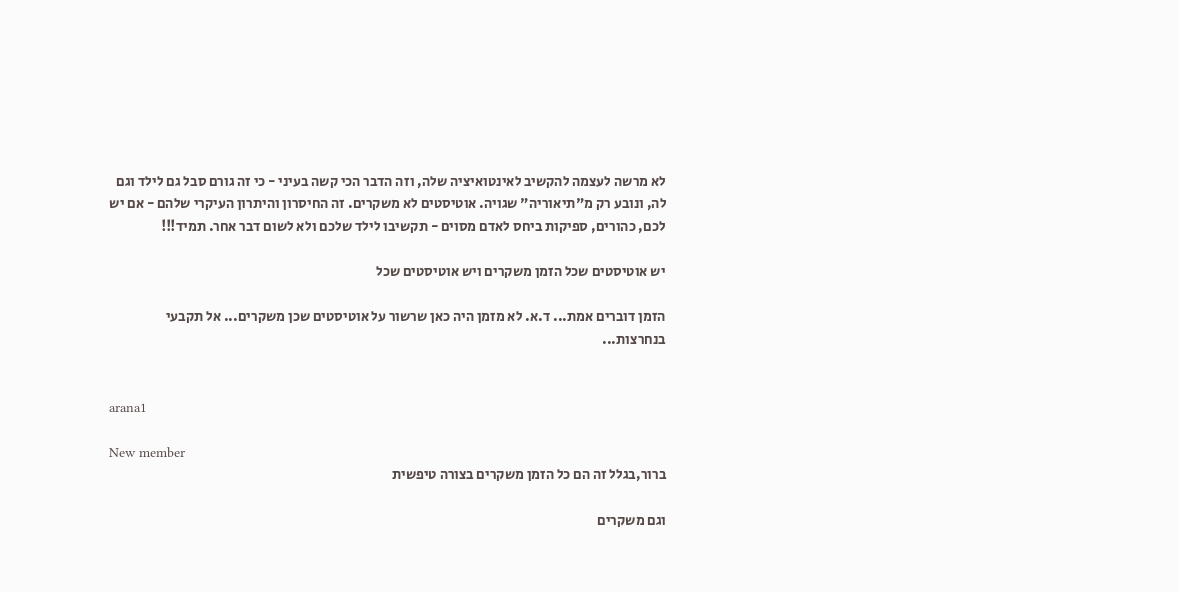לא מרשה לעצמה להקשיב לאינטואיציה שלה, וזה הדבר הכי קשה בעיני - כי זה גורם סבל גם לילד וגם לה, ונובע רק מ"תיאוריה" שגויה. אוטיסטים לא משקרים. זה החיסרון והיתרון העיקרי שלהם - אם יש לכם, כהורים, ספיקות ביחס לאדם מסוים - תקשיבו לילד שלכם ולא לשום דבר אחר. תמיד!!!

יש אוטיסטים שכל הזמן משקרים ויש אוטיסטים שכל

הזמן דוברים אמת... ד.א. לא מזמן היה כאן שרשור על אוטיסטים שכן משקרים... אל תקבעי בנחרצות...


arana1

New member
ברור,בגלל זה הם כל הזמן משקרים בצורה טיפשית

וגם משקרים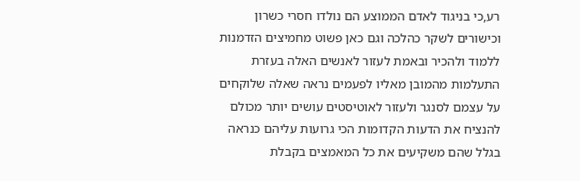רע,כי בניגוד לאדם הממוצע הם נולדו חסרי כשרון וכישורים לשקר כהלכה וגם כאן פשוט מחמיצים הזדמנות ללמוד ולהכיר ובאמת לעזור לאנשים האלה בעזרת התעלמות מהמובן מאליו לפעמים נראה שאלה שלוקחים על עצמם לסנגר ולעזור לאוטיסטים עושים יותר מכולם להנציח את הדעות הקדומות הכי גרועות עליהם כנראה בגלל שהם משקיעים את כל המאמצים בקבלת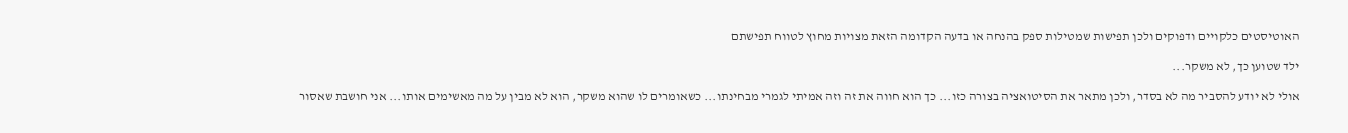האוטיסטים כלקויים ודפוקים ולכן תפישות שמטילות ספק בהנחה או בדעה הקדומה הזאת מצויות מחוץ לטווח תפישתם

ילד שטוען כך, לא משקר...

אולי לא יודע להסביר מה לא בסדר, ולכן מתאר את הסיטואציה בצורה כזו... כך הוא חווה את זה וזה אמיתי לגמרי מבחינתו... כשאומרים לו שהוא משקר, הוא לא מבין על מה מאשימים אותו... אני חושבת שאסור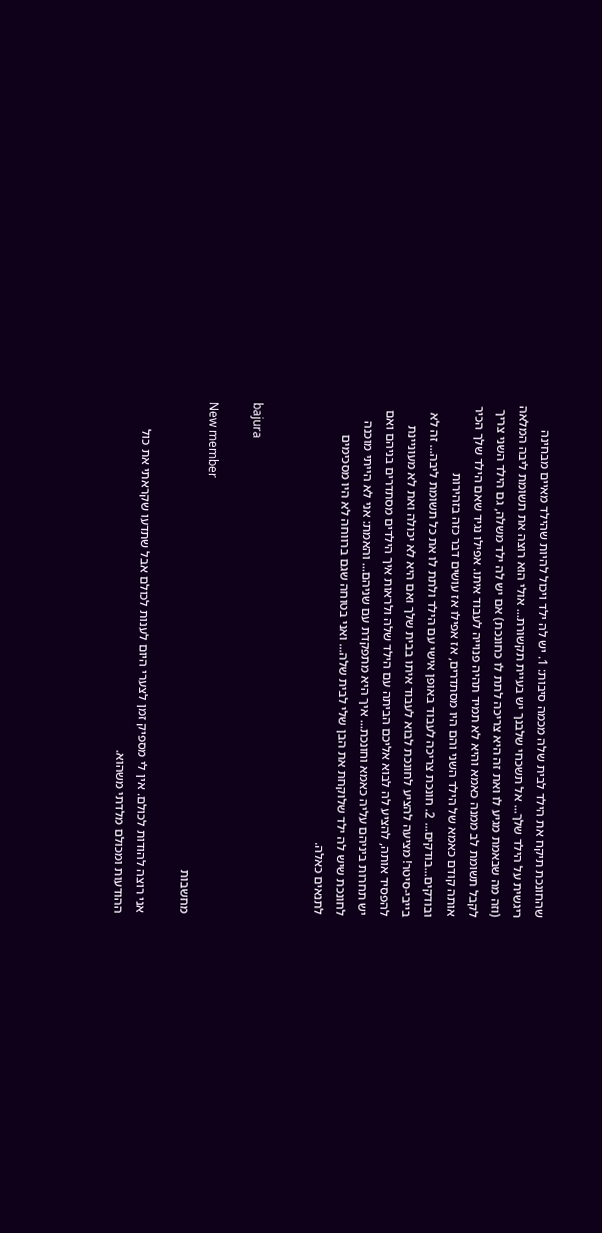שהחונכת תיקח את הילד לבית שלה מכמה סיבות: 1. יש לה ילד ויכול להיות שהילד מאיים מבחינה ריגשית על הילד שלך... אל תשכחי שלבנך יש בעיית תקשורת... אולי הוא רוצה את תשומת ליבה המלאה (וזה מה שבאמת מגיע לו ואת זה היא צריכה לתת לו כחונכת) אם יש לה ילד משלה, גם הילד השני צריך לקבל תשומת לב ממנה כאמא והיא לא תמיד תהיה פנוייה לעבוד איתו. אפילו נגיד שאם הילד שלך הכיר אותה קודם כאמא של הילד השני והם היו מסתדרים, אז אפילו אז עושים דבר כזה בזהירות ובודקים...בודקים... 2. חונכת צריכה לעבוד באופן אישי עם הילד ולתת לו את כל תשומת ליבה... זה לא בייבי-סיטר! מציעה להציע לחונכת לבוא לעבוד איתו בבית שלך ואם היא לא יכולה ואת לא מעוניינת להפסיד אותה, להציע לה לבוא אליכם הביתה עם הילד שלה ולראות איך הילדים מסתדרים בניהם ואם יש תחרות ביניהם עליה כאמא וחונכת... איך היא מתפקדת עם שניהם... והאמת: אני לא הייתי מוכנה לחונכת שיש לה ילד שלוקחת את הבן שלי לבית שלה... ואני בטוחה שגם ברווחה לא היו מסכימים לתנאים כאלה.


bajura

New member
מחשבות

אני רוצה להודות לכולם. אין לי מספיק זמן לצערי היום לענות לכולם אבל שתדעו שקראתי את כול ההודעות ומכולם מלדתי משהוא.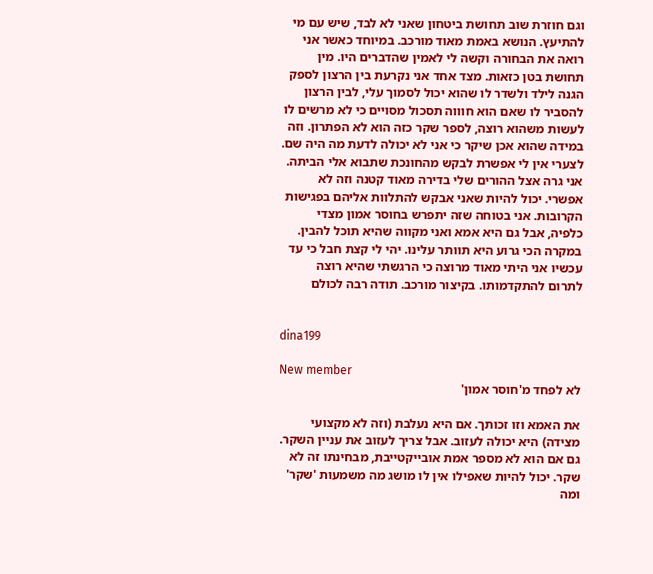וגם חוזרת שוב תחושת ביטחון שאני לא לבד, שיש עם מי להתיעץ. הנושא באמת מאוד מורכב. במיוחד כאשר אני רואה את הבחורה וקשה לי לאמין שהדברים היו. מין תחושת בטן כזאות. מצד אחד אני נקרעת בין הרצון לספק הגנה לילד ולשדר לו שהוא יכול לסמוך עלי, לבין הרצון להסביר לו שאם הוא חוווה תסכול מסויים כי לא מרשים לו לעשות משהוא רוצה, לספר שקר כזה הוא לא הפתרון. וזה במידה שהוא אכן שיקר כי אני לא יכולה לדעת מה היה שם. לצערי אין לי אפשרת לבקש מהחונכת שתבוא אלי הביתה. אני גרה אצל ההורים שלי בדירה מאוד קטנה וזה לא אפשרי. יכול להיות שאני אבקש להתלוות אליהם בפגישות הקרובות. אני בטוחה שזה יתפרש בחוסר אמון מצדי כלפיה, אבל גם היא אמא ואני מקווה שהיא תוכל להבין. במקרה הכי גרוע היא תוותר עלינו. יהי לי קצת חבל כי עד עכשיו אני היתי מאוד מרוצה כי הרגשתי שהיא רוצה לתרום להתקדמותו. בקיצור מורכב. תודה רבה לכולם


dina199

New member
לא לפחד מ'חוסר אמון'

את האמא וזו זכותך. אם היא נעלבת (וזה לא מקצועי מצידה) היא יכולה לעזוב. אבל צריך לעזוב את עניין השקר. גם אם הוא לא מספר אמת אובייקטייבת, מבחינתו זה לא שקר. יכול להיות שאפילו אין לו מושג מה משמעות 'שקר' ומה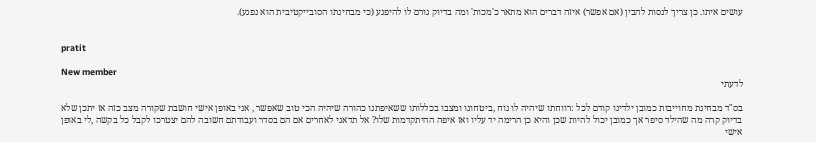עושים איתו. כן צריך לנסות להבין (אם אפשר) איזה דברים הוא מתאר כ'מכות' ומה בדיוק גורם לו להיפגע (כי מבחינתו הסובייקטיבית הוא נפגע).


pratit

New member
לדעתי

בס"ד מבחינת מחוייבות כמובן ילדינו קודם לכל :רווחתו שיהיה לו נוח ,ביטחונו ומצבו בכללותו ששאיפתנו כהורה שיהיה הכי טוב שאפשר , אני באופן אישי חושבת שקורה מצב כזה אז יתכן שלא בדיוק קרה מה שהילד סיפר אך כמובן יכול להיות שכן והיא כן הרימה יד עליו ואז איפה ההיתקדמות שלו? אל תדאגי לאחרים אם הם בסדר ועבודתם חשובה להם יצטרכו לקבל כל בקשה ,לי באופן אישי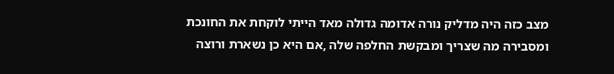מצב כזה היה מדליק נורה אדומה גדולה מאד הייתי לוקחת את החונכת ומסבירה מה שצריך ומבקשת החלפה שלה ,אם היא כן נשארת ורוצה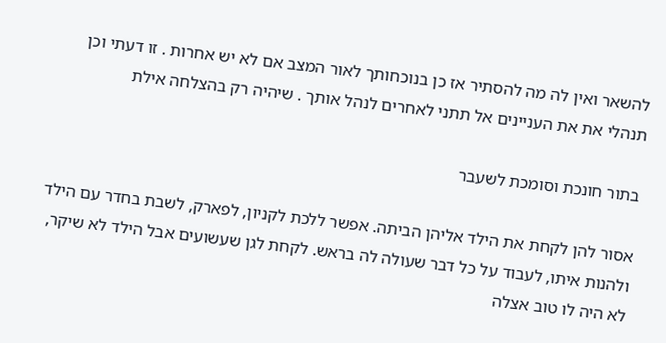להשאר ואין לה מה להסתיר אז כן בנוכחותך לאור המצב אם לא יש אחרות . זו דעתי וכן תנהלי את את העניינים אל תתני לאחרים לנהל אותך . שיהיה רק בהצלחה אילת

בתור חונכת וסומכת לשעבר

אסור להן לקחת את הילד אליהן הביתה. אפשר ללכת לקניון, לפארק, לשבת בחדר עם הילד ולהנות איתו, לעבוד על כל דבר שעולה לה בראש. לקחת לגן שעשועים אבל הילד לא שיקר, לא היה לו טוב אצלה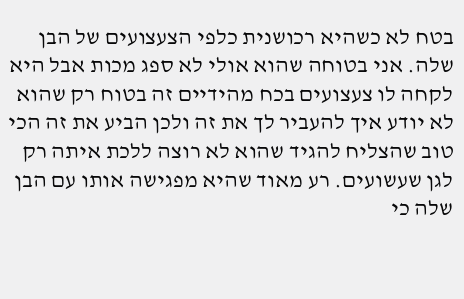בטח לא כשהיא רכושנית כלפי הצעצועים של הבן שלה. אני בטוחה שהוא אולי לא ספג מכות אבל היא לקחה לו צעצועים בכח מהידיים זה בטוח רק שהוא לא יודע איך להעביר לך את זה ולכן הביע את זה הכי טוב שהצליח להגיד שהוא לא רוצה ללכת איתה רק לגן שעשועים. רע מאוד שהיא מפגישה אותו עם הבן שלה כי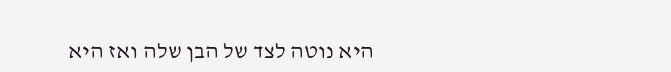היא נוטה לצד של הבן שלה ואז היא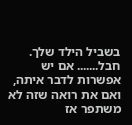בשביל הילד שלך. חבל....... אם יש אפשרות לדבר איתה, ואם את רואה שזה לא משתפר אז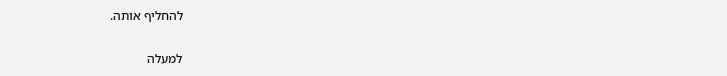להחליף אותה.

למעלה